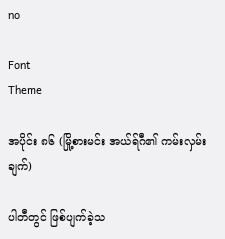no

Font
Theme

အပိုင်း ၈၆ (မြို့စားမင်း အယ်ရ်ဂီ၏ ကမ်းလှမ်းချက်)

ပါတီတွင် ဖြစ်ပျက်ခဲ့သ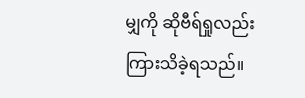မျှကို ဆိုဗီရ်ရှုလည်း ကြားသိခဲ့ရသည်။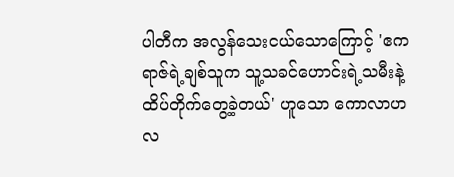ပါတီက အလွန်သေးငယ်သောကြောင့် 'ဧကရာဇ်ရဲ့ချစ်သူက သူ့သခင်ဟောင်းရဲ့သမီးနဲ့ ထိပ်တိုက်တွေ့ခဲ့တယ်' ဟူသော ကောလာဟလ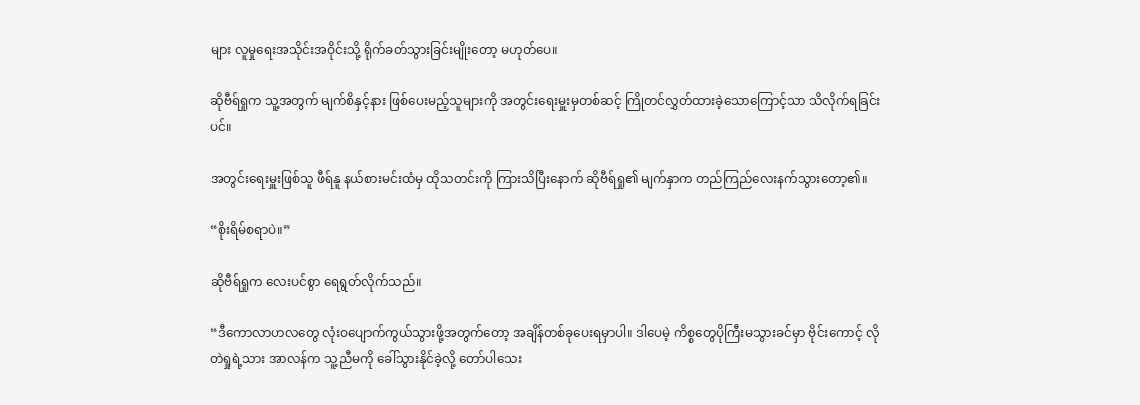များ လူမှုရေးအသိုင်းအဝိုင်းသို့ ရိုက်ခတ်သွားခြင်းမျိုးတော့ မဟုတ်ပေ။

ဆိုဗီရ်ရှုက သူ့အတွက် မျက်စိနှင့်နား ဖြစ်ပေးမည့်သူများကို အတွင်းရေးမှူးမှတစ်ဆင့် ကြိုတင်လွှတ်ထားခဲ့သောကြောင့်သာ သိလိုက်ရခြင်းပင်။

အတွင်းရေးမှူးဖြစ်သူ ဖီရ်နူ နယ်စားမင်းထံမှ ထိုသတင်းကို ကြားသိပြီးနောက် ဆိုဗီရ်ရှု၏ မျက်နှာက တည်ကြည်လေးနက်သွားတော့၏။

“စိုးရိမ်စရာပဲ။”

ဆိုဗီရ်ရှုက လေးပင်စွာ ရေရွတ်လိုက်သည်။

“ဒီကောလာဟလတွေ လုံးဝပျောက်ကွယ်သွားဖို့အတွက်တော့ အချိန်တစ်ခုပေးရမှာပါ။ ဒါပေမဲ့ ကိစ္စတွေပိုကြီးမသွားခင်မှာ ဗိုင်းကောင့် လိုတဲရှုရဲ့သား အာလန်က သူ့ညီမကို ခေါ်သွားနိုင်ခဲ့လို့ တော်ပါသေး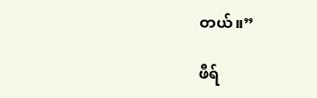တယ်။”

ဖီရ်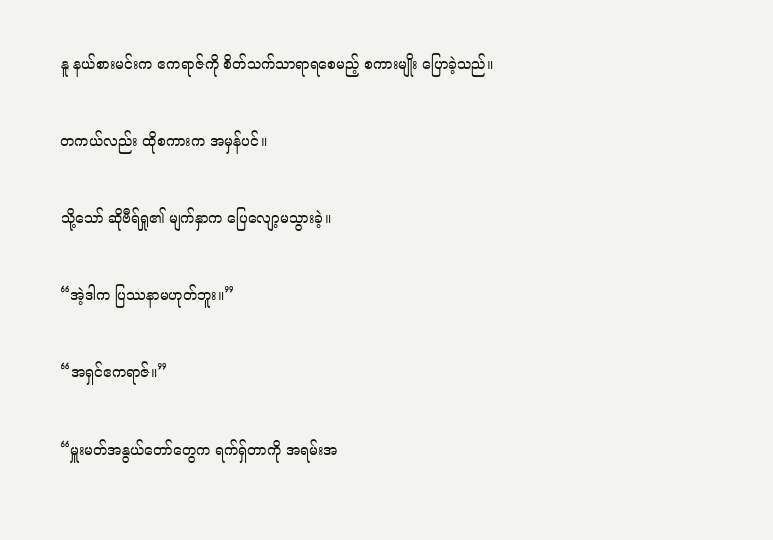နူ နယ်စားမင်းက ဧကရာဇ်ကို စိတ်သက်သာရာရစေမည့် စကားမျိုး ပြောခဲ့သည်။

တကယ်လည်း ထိုစကားက အမှန်ပင်။

သို့သော် ဆိုဗီရ်ရှု၏ မျက်နှာက ပြေလျော့မသွားခဲ့။

“အဲ့ဒါက ပြဿနာမဟုတ်ဘူး။”

“အရှင်ဧကရာဇ်။”

“မှူးမတ်အနွယ်တော်တွေက ရက်ရှ်တာကို အရမ်းအ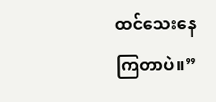ထင်သေးနေကြတာပဲ။”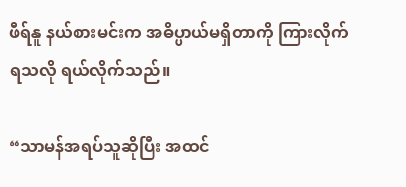ဖီရ်နူ နယ်စားမင်းက အဓိပ္ပာယ်မရှိတာကို ကြားလိုက်ရသလို ရယ်လိုက်သည်။

“သာမန်အရပ်သူဆိုပြီး အထင်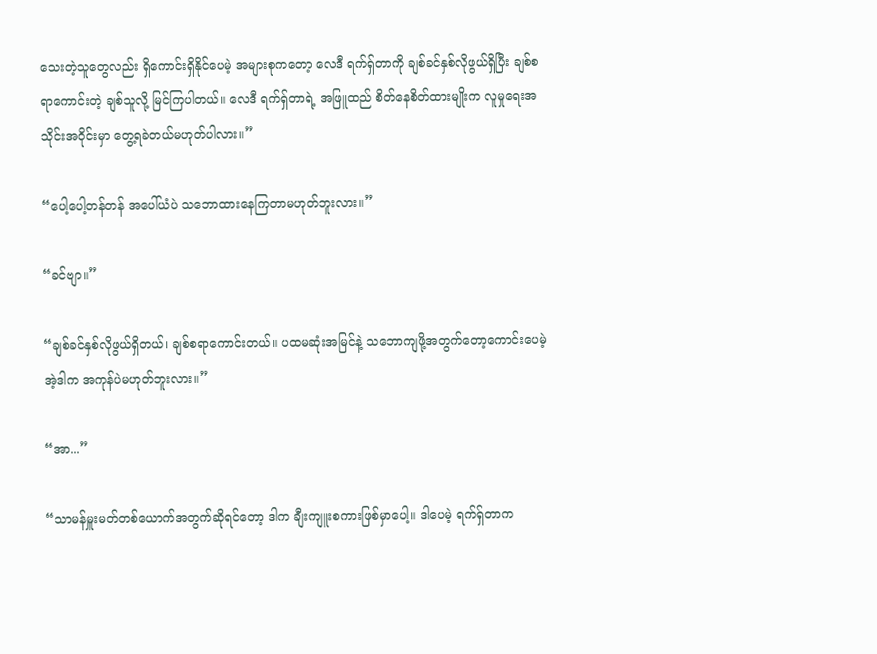သေးတဲ့သူတွေလည်း ရှိကောင်းရှိနိုင်ပေမဲ့ အများစုကတော့ လေဒီ ရက်ရှ်တာကို ချစ်ခင်နှစ်လိုဖွယ်ရှိပြီး ချစ်စရာကောင်းတဲ့ ချစ်သူလို့ မြင်ကြပါတယ်။ လေဒီ ရက်ရှ်တာရဲ့ အဖြူထည် စိတ်နေစိတ်ထားမျိုးက လူမှုရေးအသိုင်းအဝိုင်းမှာ တွေ့ရခဲတယ်မဟုတ်ပါလား။”

“ပေါ့ပေါ့တန်တန် အပေါ်ယံပဲ သဘောထားနေကြတာမဟုတ်ဘူးလား။”

“ခင်ဗျာ။”

“ချစ်ခင်နှစ်လိုဖွယ်ရှိတယ်၊ ချစ်စရာကောင်းတယ်။ ပထမဆုံးအမြင်နဲ့ သဘောကျဖို့အတွက်တော့ကောင်းပေမဲ့ အဲ့ဒါက အကုန်ပဲမဟုတ်ဘူးလား။”

“အာ...”

“သာမန်မှူးမတ်တစ်ယောက်အတွက်ဆိုရင်တော့ ဒါက ချီးကျူးစကားဖြစ်မှာပေါ့။ ဒါပေမဲ့ ရက်ရှ်တာက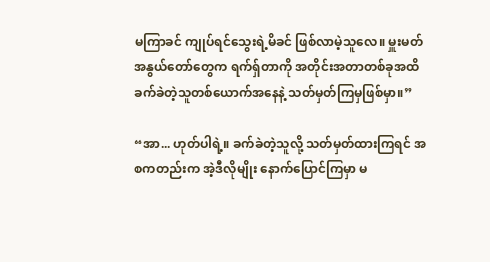မကြာခင် ကျုပ်ရင်သွေးရဲ့မိခင် ဖြစ်လာမဲ့သူလေ။ မှူးမတ်အနွယ်တော်တွေက ရက်ရှ်တာကို အတိုင်းအတာတစ်ခုအထိ ခက်ခဲတဲ့သူတစ်ယောက်အနေနဲ့ သတ်မှတ်ကြမှဖြစ်မှာ။”

“အာ... ဟုတ်ပါရဲ့။ ခက်ခဲတဲ့သူလို့ သတ်မှတ်ထားကြရင် အစကတည်းက အဲ့ဒီလိုမျိုး နောက်ပြောင်ကြမှာ မ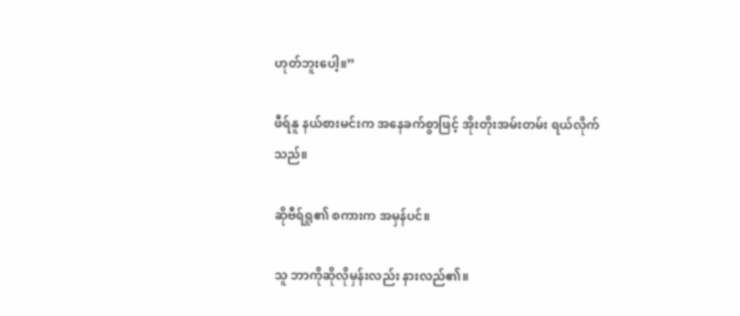ဟုတ်ဘူးပေါ့။”

ဖီရ်နူ နယ်စားမင်းက အနေခက်စွာဖြင့် အိုးတိုးအမ်းတမ်း ရယ်လိုက်သည်။

ဆိုဗီရ်ရှု၏ စကားက အမှန်ပင်။

သူ ဘာကိုဆိုလိုမှန်းလည်း နားလည်၏။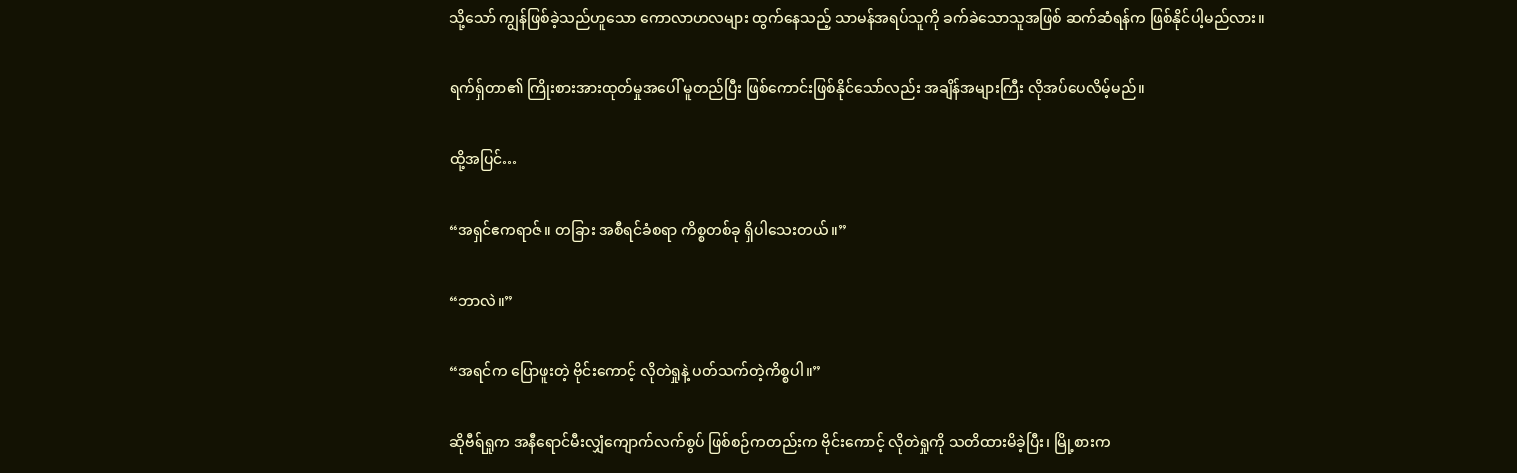သို့သော် ကျွန်ဖြစ်ခဲ့သည်ဟူသော ကောလာဟလများ ထွက်နေသည့် သာမန်အရပ်သူကို ခက်ခဲသောသူအဖြစ် ဆက်ဆံရန်က ဖြစ်နိုင်ပါ့မည်လား။

ရက်ရှ်တာ၏ ကြိုးစားအားထုတ်မှုအပေါ် မူတည်ပြီး ဖြစ်ကောင်းဖြစ်နိုင်သော်လည်း အချိန်အများကြီး လိုအပ်ပေလိမ့်မည်။

ထို့အပြင်…

“အရှင်ဧကရာဇ်။ တခြား အစီရင်ခံစရာ ကိစ္စတစ်ခု ရှိပါသေးတယ်။”

“ဘာလဲ။”

“အရင်က ပြောဖူးတဲ့ ဗိုင်းကောင့် လိုတဲရှုနဲ့ ပတ်သက်တဲ့ကိစ္စပါ။”

ဆိုဗီရ်ရှုက အနီရောင်မီးလျှံကျောက်လက်စွပ် ဖြစ်စဉ်ကတည်းက ဗိုင်းကောင့် လိုတဲရှုကို သတိထားမိခဲ့ပြီး၊ မြို့စားက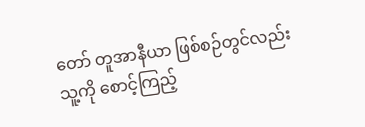တော် တူအာနီယာ ဖြစ်စဉ်တွင်လည်း သူ့ကို စောင့်ကြည့်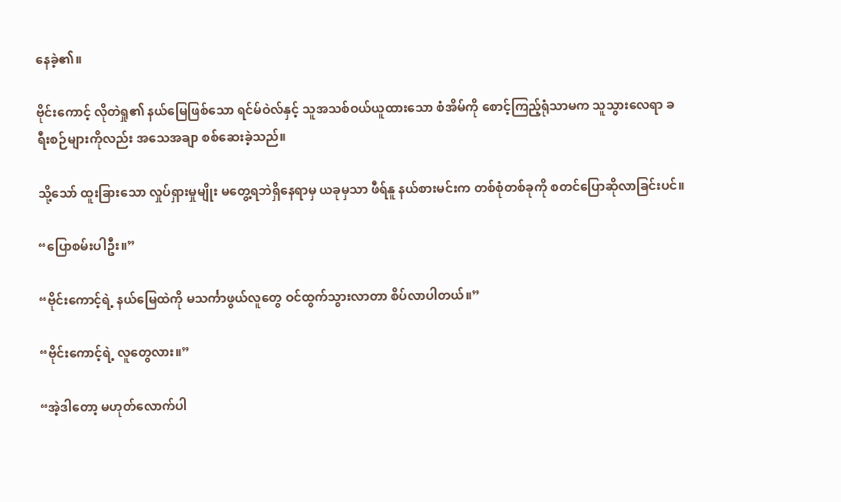နေခဲ့၏။

ဗိုင်းကောင့် လိုတဲရှု၏ နယ်မြေဖြစ်သော ရင်မ်ဝဲလ်နှင့် သူအသစ်ဝယ်ယူထားသော စံအိမ်ကို စောင့်ကြည့်ရုံသာမက သူသွားလေရာ ခရီးစဉ်များကိုလည်း အသေအချာ စစ်ဆေးခဲ့သည်။

သို့သော် ထူးခြားသော လှုပ်ရှားမှုမျိုး မတွေ့ရဘဲရှိနေရာမှ ယခုမှသာ ဖီရ်နူ နယ်စားမင်းက တစ်စုံတစ်ခုကို စတင်ပြောဆိုလာခြင်းပင်။

“ပြောစမ်းပါဦး။”

“ဗိုင်းကောင့်ရဲ့ နယ်မြေထဲကို မသင်္ကာဖွယ်လူတွေ ဝင်ထွက်သွားလာတာ စိပ်လာပါတယ်။”

“ဗိုင်းကောင့်ရဲ့ လူတွေလား။”

“အဲ့ဒါတော့ မဟုတ်လောက်ပါ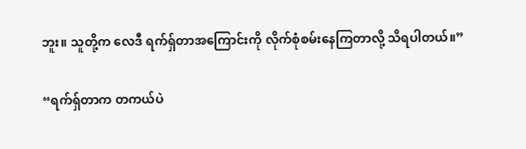ဘူး။ သူတို့က လေဒီ ရက်ရှ်တာအကြောင်းကို လိုက်စုံစမ်းနေကြတာလို့ သိရပါတယ်။”

“ရက်ရှ်တာက တကယ်ပဲ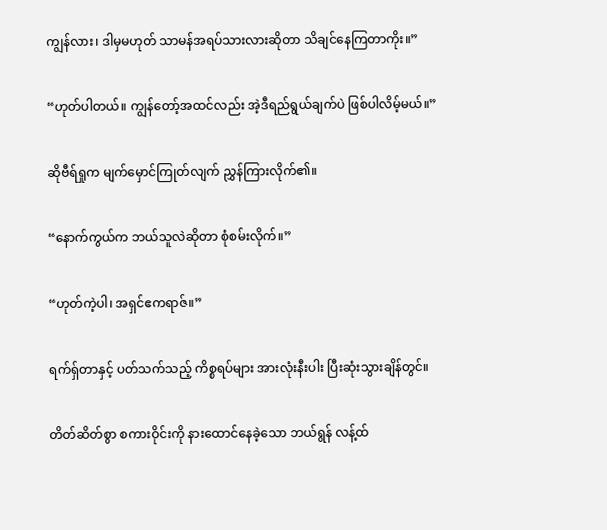ကျွန်လား၊ ဒါမှမဟုတ် သာမန်အရပ်သားလားဆိုတာ သိချင်နေကြတာကိုး။”

“ဟုတ်ပါတယ်။ ကျွန်တော့်အထင်လည်း အဲ့ဒီရည်ရွယ်ချက်ပဲ ဖြစ်ပါလိမ့်မယ်။”

ဆိုဗီရ်ရှုက မျက်မှောင်ကြုတ်လျက် ညွှန်ကြားလိုက်၏။

“နောက်ကွယ်က ဘယ်သူလဲဆိုတာ စုံစမ်းလိုက်။”

“ဟုတ်ကဲ့ပါ၊ အရှင်ဧကရာဇ်။”

ရက်ရှ်တာနှင့် ပတ်သက်သည့် ကိစ္စရပ်များ အားလုံးနီးပါး ပြီးဆုံးသွားချိန်တွင်။

တိတ်ဆိတ်စွာ စကားဝိုင်းကို နားထောင်နေခဲ့သော ဘယ်ရွန် လန့်ထ်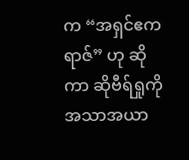က “အရှင်ဧကရာဇ်” ဟု ဆိုကာ ဆိုဗီရ်ရှုကို အသာအယာ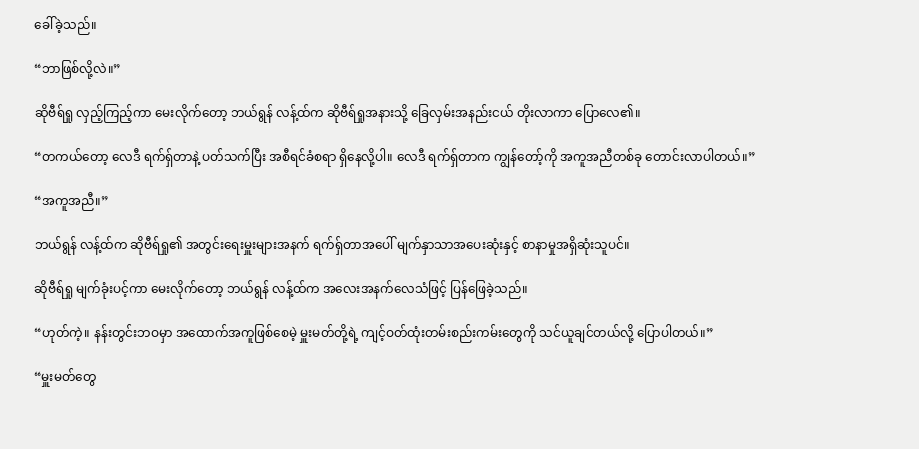ခေါ်ခဲ့သည်။

“ဘာဖြစ်လို့လဲ။”

ဆိုဗီရ်ရှု လှည့်ကြည့်ကာ မေးလိုက်တော့ ဘယ်ရွန် လန့်ထ်က ဆိုဗီရ်ရှုအနားသို့ ခြေလှမ်းအနည်းငယ် တိုးလာကာ ပြောလေ၏။

“တကယ်တော့ လေဒီ ရက်ရှ်တာနဲ့ ပတ်သက်ပြီး အစီရင်ခံစရာ ရှိနေလို့ပါ။ လေဒီ ရက်ရှ်တာက ကျွန်တော့်ကို အကူအညီတစ်ခု တောင်းလာပါတယ်။”

“အကူအညီ။”

ဘယ်ရွန် လန့်ထ်က ဆိုဗီရ်ရှု၏ အတွင်းရေးမှူးများအနက် ရက်ရှ်တာအပေါ် မျက်နှာသာအပေးဆုံးနှင့် စာနာမှုအရှိဆုံးသူပင်။

ဆိုဗီရ်ရှု မျက်ခုံးပင့်ကာ မေးလိုက်တော့ ဘယ်ရွန် လန့်ထ်က အလေးအနက်လေသံဖြင့် ပြန်ဖြေခဲ့သည်။

“ဟုတ်ကဲ့။ နန်းတွင်းဘဝမှာ အထောက်အကူဖြစ်စေမဲ့ မှူးမတ်တို့ရဲ့ ကျင့်ဝတ်ထုံးတမ်းစည်းကမ်းတွေကို သင်ယူချင်တယ်လို့ ပြောပါတယ်။”

“မှူးမတ်တွေ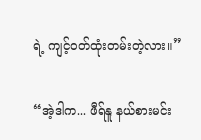ရဲ့ ကျင့်ဝတ်ထုံးတမ်းတဲ့လား။”

“အဲ့ဒါက... ဖီရ်နူ နယ်စားမင်း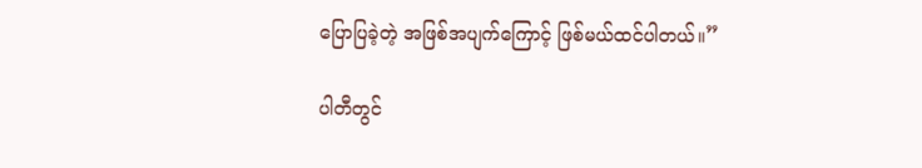ပြောပြခဲ့တဲ့ အဖြစ်အပျက်ကြောင့် ဖြစ်မယ်ထင်ပါတယ်။”

ပါတီတွင်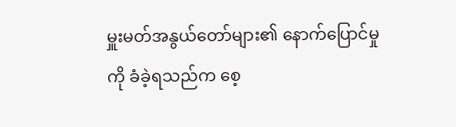မှူးမတ်အနွယ်တော်များ၏ နောက်ပြောင်မှုကို ခံခဲ့ရသည်က စေ့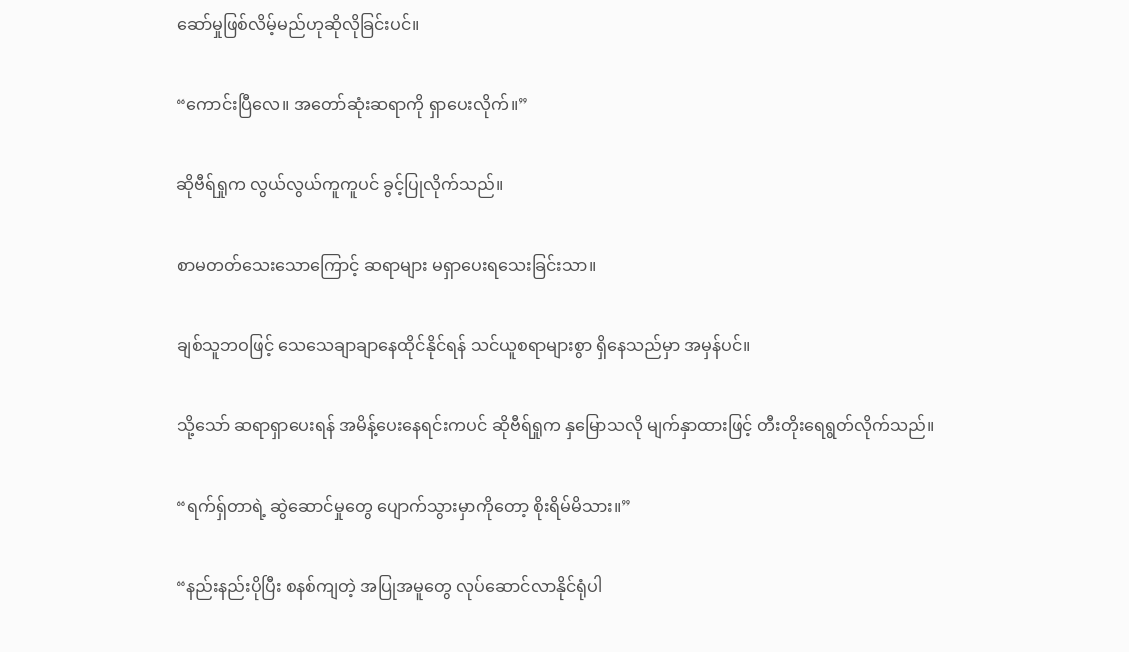ဆော်မှုဖြစ်လိမ့်မည်ဟုဆိုလိုခြင်းပင်။

“ကောင်းပြီလေ။ အတော်ဆုံးဆရာကို ရှာပေးလိုက်။”

ဆိုဗီရ်ရှုက လွယ်လွယ်ကူကူပင် ခွင့်ပြုလိုက်သည်။

စာမတတ်သေးသောကြောင့် ဆရာများ မရှာပေးရသေးခြင်းသာ။

ချစ်သူဘဝဖြင့် သေသေချာချာနေထိုင်နိုင်ရန် သင်ယူစရာများစွာ ရှိနေသည်မှာ အမှန်ပင်။

သို့သော် ဆရာရှာပေးရန် အမိန့်ပေးနေရင်းကပင် ဆိုဗီရ်ရှုက နှမြောသလို မျက်နှာထားဖြင့် တီးတိုးရေရွတ်လိုက်သည်။

“ရက်ရှ်တာရဲ့ ဆွဲဆောင်မှုတွေ ပျောက်သွားမှာကိုတော့ စိုးရိမ်မိသား။”

“နည်းနည်းပိုပြီး စနစ်ကျတဲ့ အပြုအမူတွေ လုပ်ဆောင်လာနိုင်ရုံပါ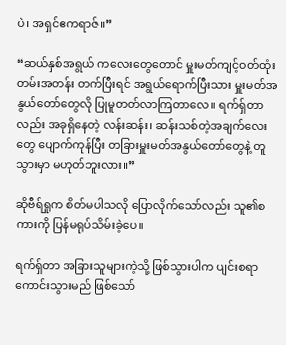ပဲ၊ အရှင်ဧကရာဇ်။”

“ဆယ်နှစ်အရွယ် ကလေးတွေတောင် မှူးမတ်ကျင့်ဝတ်ထုံးတမ်းအတန်း တက်ပြီးရင် အရွယ်ရောက်ပြီးသား မှူးမတ်အနွယ်တော်တွေလို ပြုမူတတ်လာကြတာလေ။ ရက်ရှ်တာလည်း အခုရှိနေတဲ့ လန်းဆန်း၊ ဆန်းသစ်တဲ့အချက်လေးတွေ ပျောက်ကုန်ပြီး တခြားမှူးမတ်အနွယ်တော်တွေနဲ့ တူသွားမှာ မဟုတ်ဘူးလား။”

ဆိုဗီရ်ရှုက စိတ်မပါသလို ပြောလိုက်သော်လည်း သူ၏စကားကို ပြန်မရုပ်သိမ်းခဲ့ပေ။

ရက်ရှ်တာ အခြားသူများကဲ့သို့ ဖြစ်သွားပါက ပျင်းစရာကောင်းသွားမည် ဖြစ်သော်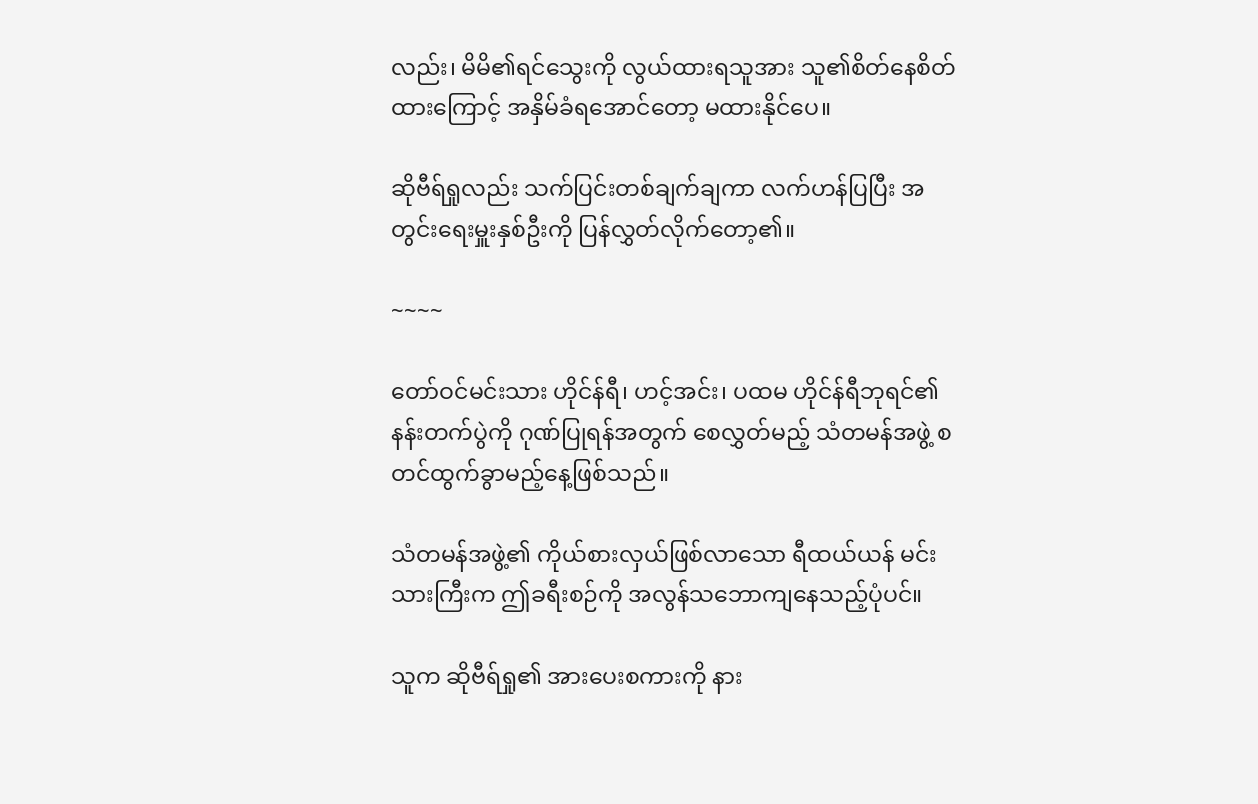လည်း၊ မိမိ၏ရင်သွေးကို လွယ်ထားရသူအား သူ၏စိတ်နေစိတ်ထားကြောင့် အနှိမ်ခံရအောင်တော့ မထားနိုင်ပေ။

ဆိုဗီရ်ရှုလည်း သက်ပြင်းတစ်ချက်ချကာ လက်ဟန်ပြပြီး အတွင်းရေးမှူးနှစ်ဦးကို ပြန်လွှတ်လိုက်တော့၏။

~~~~

တော်ဝင်မင်းသား ဟိုင်န်ရီ၊ ဟင့်အင်း၊ ပထမ ဟိုင်န်ရီဘုရင်၏ နန်းတက်ပွဲကို ဂုဏ်ပြုရန်အတွက် စေလွှတ်မည့် သံတမန်အဖွဲ့ စတင်ထွက်ခွာမည့်နေ့ဖြစ်သည်။

သံတမန်အဖွဲ့၏ ကိုယ်စားလှယ်ဖြစ်လာသော ရီထယ်ယန် မင်းသားကြီးက ဤခရီးစဉ်ကို အလွန်သဘောကျနေသည့်ပုံပင်။

သူက ဆိုဗီရ်ရှု၏ အားပေးစကားကို နား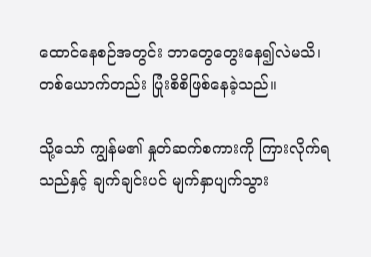ထောင်နေစဉ်အတွင်း ဘာတွေတွေးနေ၍လဲမသိ၊ တစ်ယောက်တည်း ပြုံးစိစိဖြစ်နေခဲ့သည်။

သို့သော် ကျွန်မ၏ နှုတ်ဆက်စကားကို ကြားလိုက်ရသည်နှင့် ချက်ချင်းပင် မျက်နှာပျက်သွား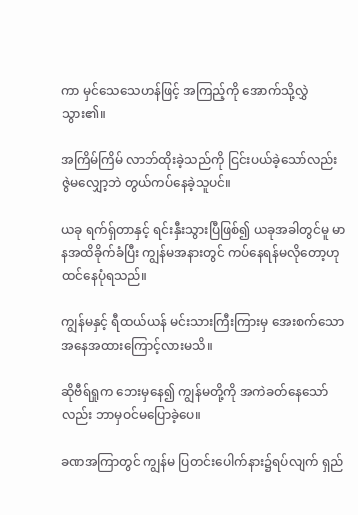ကာ မှင်သေသေဟန်ဖြင့် အကြည့်ကို အောက်သို့လွှဲသွား၏။

အကြိမ်ကြိမ် လာဘ်ထိုးခဲ့သည်ကို ငြင်းပယ်ခဲ့သော်လည်း ဇွဲမလျှော့ဘဲ တွယ်ကပ်နေခဲ့သူပင်။

ယခု ရက်ရှ်တာနှင့် ရင်းနှီးသွားပြီဖြစ်၍ ယခုအခါတွင်မူ မာနအထိခိုက်ခံပြီး ကျွန်မအနားတွင် ကပ်နေရန်မလိုတော့ဟု ထင်နေပုံရသည်။

ကျွန်မနှင့် ရီထယ်ယန် မင်းသားကြီးကြားမှ အေးစက်သော အနေအထားကြောင့်လားမသိ။

ဆိုဗီရ်ရှုက ဘေးမှနေ၍ ကျွန်မတို့ကို အကဲခတ်နေသော်လည်း ဘာမှဝင်မပြောခဲ့ပေ။

ခဏအကြာတွင် ကျွန်မ ပြတင်းပေါက်နား၌ရပ်လျက် ရှည်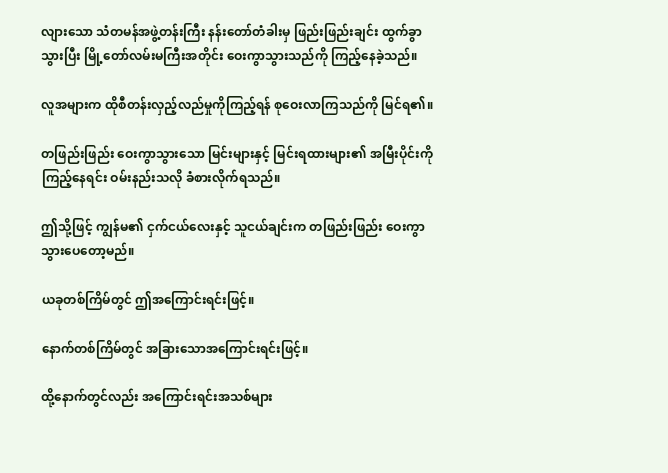လျားသော သံတမန်အဖွဲ့တန်းကြီး နန်းတော်တံခါးမှ ဖြည်းဖြည်းချင်း ထွက်ခွာသွားပြီး မြို့တော်လမ်းမကြီးအတိုင်း ဝေးကွာသွားသည်ကို ကြည့်နေခဲ့သည်။

လူအများက ထိုစီတန်းလှည့်လည်မှုကိုကြည့်ရန် စုဝေးလာကြသည်ကို မြင်ရ၏။

တဖြည်းဖြည်း ဝေးကွာသွားသော မြင်းများနှင့် မြင်းရထားများ၏ အမြီးပိုင်းကို ကြည့်နေရင်း ဝမ်းနည်းသလို ခံစားလိုက်ရသည်။

ဤသို့ဖြင့် ကျွန်မ၏ ငှက်ငယ်လေးနှင့် သူငယ်ချင်းက တဖြည်းဖြည်း ဝေးကွာသွားပေတော့မည်။

ယခုတစ်ကြိမ်တွင် ဤအကြောင်းရင်းဖြင့်။

နောက်တစ်ကြိမ်တွင် အခြားသောအကြောင်းရင်းဖြင့်။

ထို့နောက်တွင်လည်း အကြောင်းရင်းအသစ်များ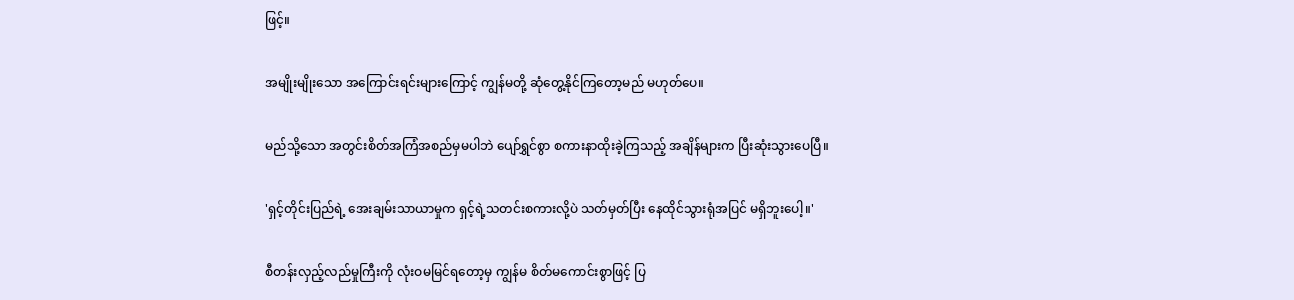ဖြင့်။

အမျိုးမျိုးသော အကြောင်းရင်းများကြောင့် ကျွန်မတို့ ဆုံတွေ့နိုင်ကြတော့မည် မဟုတ်ပေ။

မည်သို့သော အတွင်းစိတ်အကြံအစည်မှမပါဘဲ ပျော်ရွှင်စွာ စကားနာထိုးခဲ့ကြသည့် အချိန်များက ပြီးဆုံးသွားပေပြီ။

'ရှင့်တိုင်းပြည်ရဲ့ အေးချမ်းသာယာမှုက ရှင့်ရဲ့သတင်းစကားလို့ပဲ သတ်မှတ်ပြီး နေထိုင်သွားရုံအပြင် မရှိဘူးပေါ့။'

စီတန်းလှည့်လည်မှုကြီးကို လုံးဝမမြင်ရတော့မှ ကျွန်မ စိတ်မကောင်းစွာဖြင့် ပြ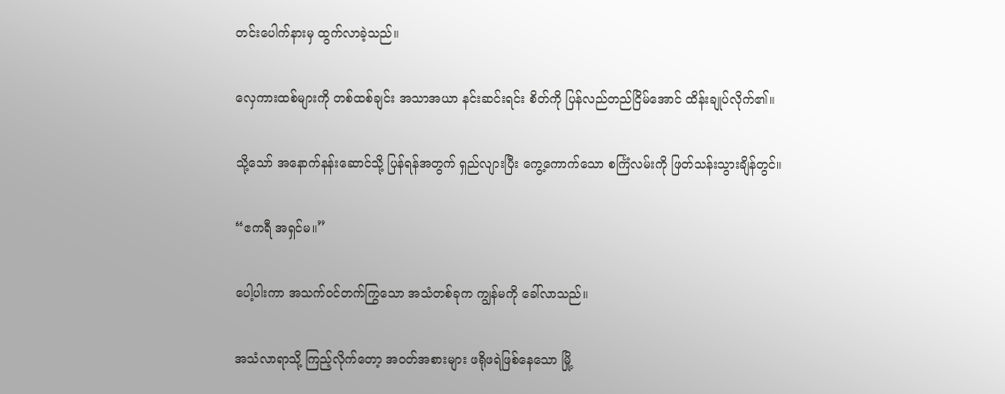တင်းပေါက်နားမှ ထွက်လာခဲ့သည်။

လှေကားထစ်များကို တစ်ထစ်ချင်း အသာအယာ နင်းဆင်းရင်း စိတ်ကို ပြန်လည်တည်ငြိမ်အောင် ထိန်းချုပ်လိုက်၏။

သို့သော် အနောက်နန်းဆောင်သို့ ပြန်ရန်အတွက် ရှည်လျားပြီး ကွေ့ကောက်သော စင်္ကြံလမ်းကို ဖြတ်သန်းသွားချိန်တွင်။

“ဧကရီ အရှင်မ။”

ပေါ့ပါးကာ အသက်ဝင်တက်ကြွသော အသံတစ်ခုက ကျွန်မကို ခေါ်လာသည်။

အသံလာရာသို့ ကြည့်လိုက်တော့ အဝတ်အစားများ ဖရိုဖရဲဖြစ်နေသော မြို့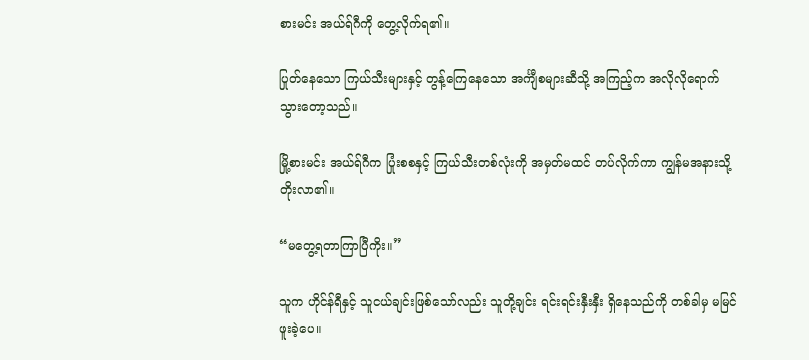စားမင်း အယ်ရ်ဂီကို တွေ့လိုက်ရ၏။

ပြုတ်နေသော ကြယ်သီးများနှင့် တွန့်ကြေနေသော အင်္ကျီစများဆီသို့ အကြည့်က အလိုလိုရောက်သွားတော့သည်။

မြို့စားမင်း အယ်ရ်ဂီက ပြုံးစစနှင့် ကြယ်သီးတစ်လုံးကို အမှတ်မထင် တပ်လိုက်ကာ ကျွန်မအနားသို့ တိုးလာ၏။

“မတွေ့ရတာကြာပြီကိုး။”

သူက ဟိုင်န်ရီနှင့် သူငယ်ချင်းဖြစ်သော်လည်း သူတို့ချင်း ရင်းရင်းနှီးနှီး ရှိနေသည်ကို တစ်ခါမှ မမြင်ဖူးခဲ့ပေ။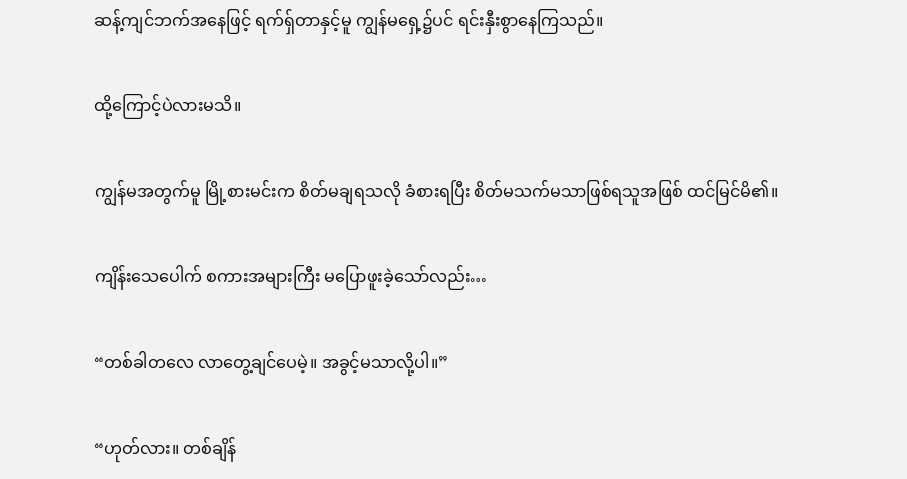ဆန့်ကျင်ဘက်အနေဖြင့် ရက်ရှ်တာနှင့်မူ ကျွန်မရှေ့၌ပင် ရင်းနှီးစွာနေကြသည်။

ထို့ကြောင့်ပဲလားမသိ။

ကျွန်မအတွက်မူ မြို့စားမင်းက စိတ်မချရသလို ခံစားရပြီး စိတ်မသက်မသာဖြစ်ရသူအဖြစ် ထင်မြင်မိ၏။

ကျိန်းသေပေါက် စကားအများကြီး မပြောဖူးခဲ့သော်လည်း…

“တစ်ခါတလေ လာတွေ့ချင်ပေမဲ့။ အခွင့်မသာလို့ပါ။”

“ဟုတ်လား။ တစ်ချိန်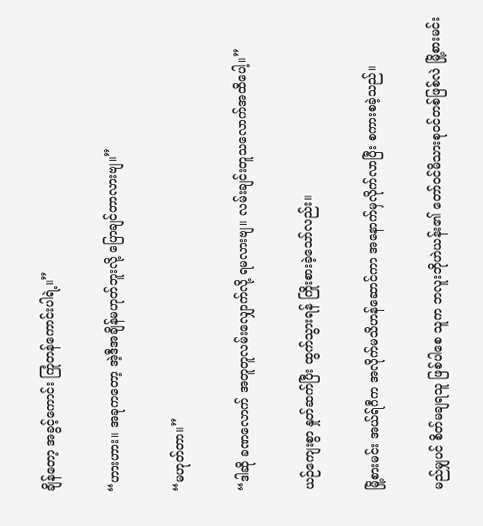ချိန်တော့ အခွင့်ကောင်း ကြုံတန်ကောင်းပါရဲ့။”

“ဟားဟား။ အခုကတော့ အဲ့ဒီအချိန်မဟုတ်ဘူးလို့ ပြောချင်တာလားဗျ။”

“မဟုတ်တာ။”

“ဒါဆို ခဏလောက် အတူတူလမ်းလျှောက်လို့ ရမလားဗျ။ လမ်းချင်းတူသလောက်အထိပေါ့။”

ယဉ်ကျေးစွာ နှုတ်ဆက်ပြီး ထွက်သွားရန် ကြိုးစားခဲ့သော်လည်း။

မြို့စားမင်း အယ်ရ်ဂီက အလိုက်မသိဟန်ဆောင်ကာ အနောက်မှလိုက်လာပြီး စကားစခဲ့သည်။

မည်မျှပင် စိတ်မချရသူ ဖြစ်ပါစေ သူက ဘလူးဘိုဟဲယန်း၏ တော်ဝင်မိသားစုဝင်တစ်ဖြစ်လဲ မြို့စားမင်း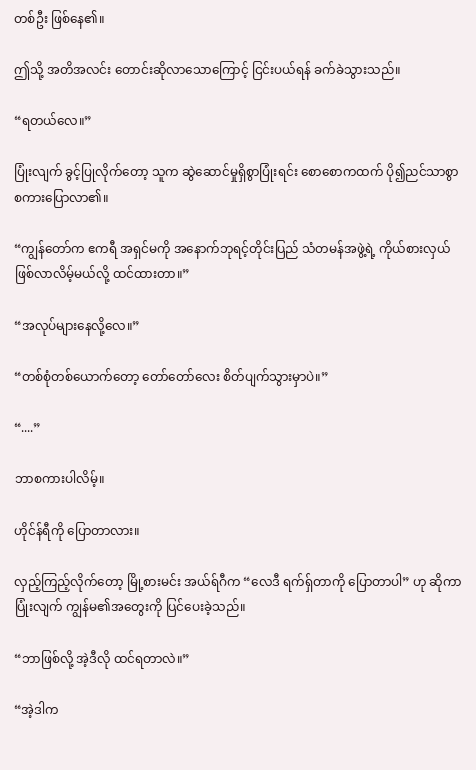တစ်ဦး ဖြစ်နေ၏။

ဤသို့ အတိအလင်း တောင်းဆိုလာသောကြောင့် ငြင်းပယ်ရန် ခက်ခဲသွားသည်။

“ရတယ်လေ။”

ပြုံးလျက် ခွင့်ပြုလိုက်တော့ သူက ဆွဲဆောင်မှုရှိစွာပြုံးရင်း စောစောကထက် ပို၍ညင်သာစွာ စကားပြောလာ၏။

“ကျွန်တော်က ဧကရီ အရှင်မကို အနောက်ဘုရင့်တိုင်းပြည် သံတမန်အဖွဲ့ရဲ့ ကိုယ်စားလှယ် ဖြစ်လာလိမ့်မယ်လို့ ထင်ထားတာ။”

“အလုပ်များနေလို့လေ။”

“တစ်စုံတစ်ယောက်တော့ တော်တော်လေး စိတ်ပျက်သွားမှာပဲ။”

“....”

ဘာစကားပါလိမ့်။

ဟိုင်န်ရီကို ပြောတာလား။

လှည့်ကြည့်လိုက်တော့ မြို့စားမင်း အယ်ရ်ဂီက “လေဒီ ရက်ရှ်တာကို ပြောတာပါ” ဟု ဆိုကာ ပြုံးလျက် ကျွန်မ၏အတွေးကို ပြင်ပေးခဲ့သည်။

“ဘာဖြစ်လို့ အဲ့ဒီလို ထင်ရတာလဲ။”

“အဲ့ဒါက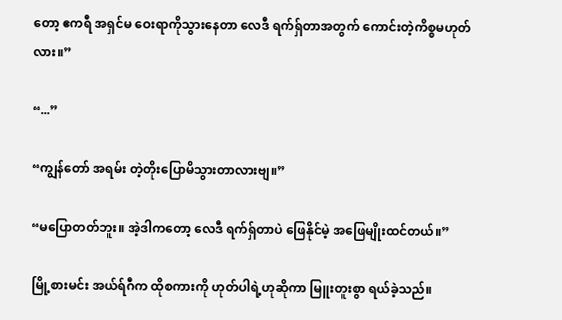တော့ ဧကရီ အရှင်မ ဝေးရာကိုသွားနေတာ လေဒီ ရက်ရှ်တာအတွက် ကောင်းတဲ့ကိစ္စမဟုတ်လား။”

“...”

“ကျွန်တော် အရမ်း တဲ့တိုးပြောမိသွားတာလားဗျ။”

“မပြောတတ်ဘူး။ အဲ့ဒါကတော့ လေဒီ ရက်ရှ်တာပဲ ဖြေနိုင်မဲ့ အဖြေမျိုးထင်တယ်။”

မြို့စားမင်း အယ်ရ်ဂီက ထိုစကားကို ဟုတ်ပါရဲ့ဟုဆိုကာ မြူးတူးစွာ ရယ်ခဲ့သည်။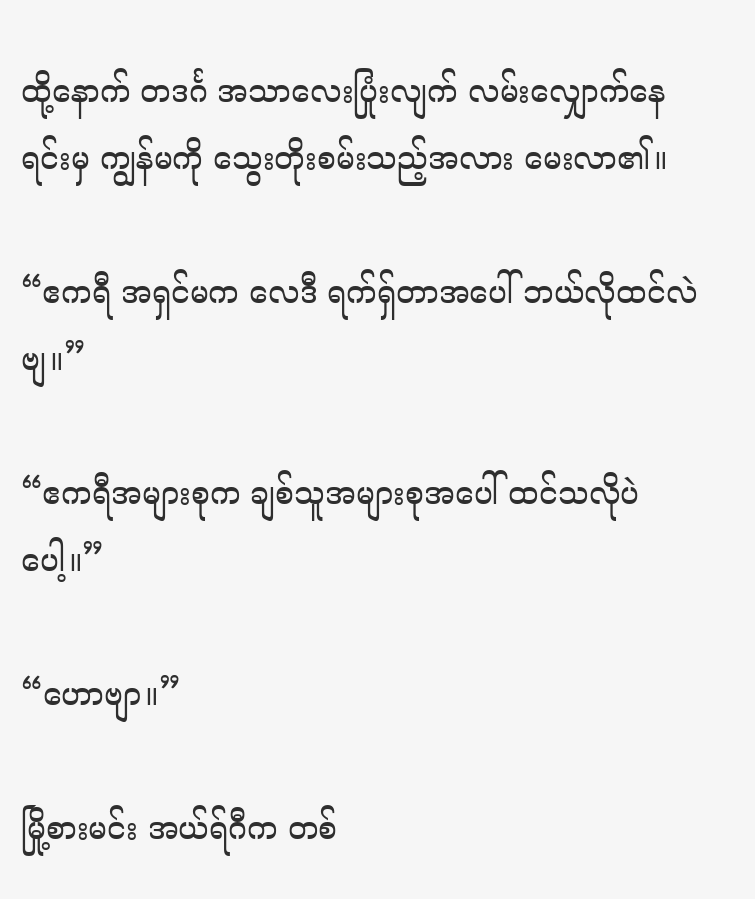ထို့နောက် တဒင်္ဂ အသာလေးပြုံးလျက် လမ်းလျှောက်နေရင်းမှ ကျွန်မကို သွေးတိုးစမ်းသည့်အလား မေးလာ၏။

“ဧကရီ အရှင်မက လေဒီ ရက်ရှ်တာအပေါ် ဘယ်လိုထင်လဲဗျ။”

“ဧကရီအများစုက ချစ်သူအများစုအပေါ် ထင်သလိုပဲပေါ့။”

“ဟောဗျာ။”

မြို့စားမင်း အယ်ရ်ဂီက တစ်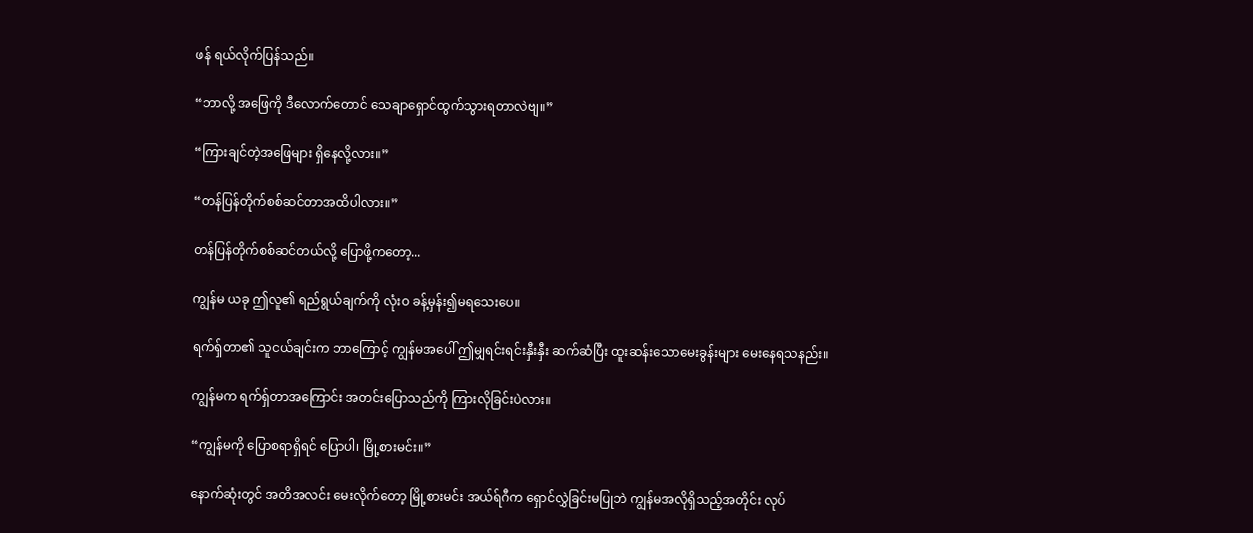ဖန် ရယ်လိုက်ပြန်သည်။

“ဘာလို့ အဖြေကို ဒီလောက်တောင် သေချာရှောင်ထွက်သွားရတာလဲဗျ။”

“ကြားချင်တဲ့အဖြေများ ရှိနေလို့လား။”

“တန်ပြန်တိုက်စစ်ဆင်တာအထိပါလား။”

တန်ပြန်တိုက်စစ်ဆင်တယ်လို့ ပြောဖို့ကတော့...

ကျွန်မ ယခု ဤလူ၏ ရည်ရွယ်ချက်ကို လုံးဝ ခန့်မှန်း၍မရသေးပေ။

ရက်ရှ်တာ၏ သူငယ်ချင်းက ဘာကြောင့် ကျွန်မအပေါ် ဤမျှရင်းရင်းနှီးနှီး ဆက်ဆံပြီး ထူးဆန်းသောမေးခွန်းများ မေးနေရသနည်း။

ကျွန်မက ရက်ရှ်တာအကြောင်း အတင်းပြောသည်ကို ကြားလိုခြင်းပဲလား။

“ကျွန်မကို ပြောစရာရှိရင် ပြောပါ၊ မြို့စားမင်း။”

နောက်ဆုံးတွင် အတိအလင်း မေးလိုက်တော့ မြို့စားမင်း အယ်ရ်ဂီက ရှောင်လွှဲခြင်းမပြုဘဲ ကျွန်မအလိုရှိသည့်အတိုင်း လုပ်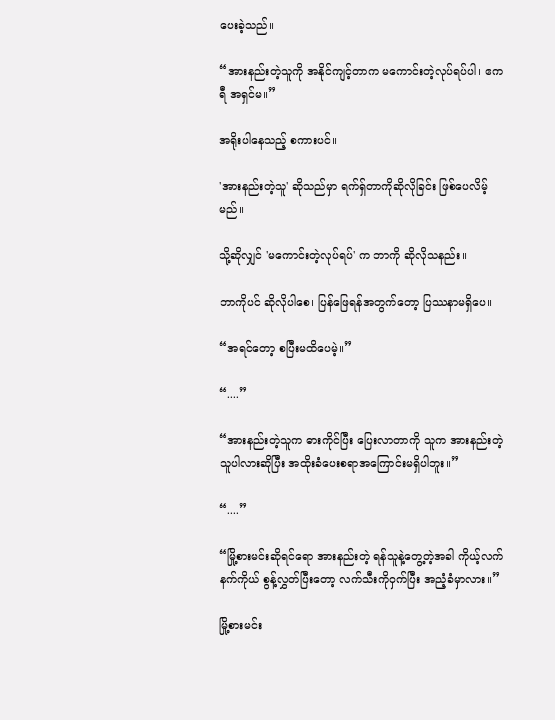ပေးခဲ့သည်။

“အားနည်းတဲ့သူကို အနိုင်ကျင့်တာက မကောင်းတဲ့လုပ်ရပ်ပါ၊ ဧကရီ အရှင်မ။”

အရိုးပါနေသည့် စကားပင်။

'အားနည်းတဲ့သူ' ဆိုသည်မှာ ရက်ရှ်တာကိုဆိုလိုခြင်း ဖြစ်ပေလိမ့်မည်။

သို့ဆိုလျှင် 'မကောင်းတဲ့လုပ်ရပ်' က ဘာကို ဆိုလိုသနည်း။

ဘာကိုပင် ဆိုလိုပါစေ၊ ပြန်ဖြေရန်အတွက်တော့ ပြဿနာမရှိပေ။

“အရင်တော့ စပြီးမထိပေမဲ့။”

“....”

“အားနည်းတဲ့သူက ဓားကိုင်ပြီး ပြေးလာတာကို သူက အားနည်းတဲ့သူပါလားဆိုပြီး အထိုးခံပေးစရာအကြောင်းမရှိပါဘူး။”

“....”

“မြို့စားမင်းဆိုရင်ရော အားနည်းတဲ့ ရန်သူနဲ့တွေ့တဲ့အခါ ကိုယ့်လက်နက်ကိုယ် စွန့်လွှတ်ပြီးတော့ လက်သီးကိုဝှက်ပြီး အညံ့ခံမှာလား။”

မြို့စားမင်း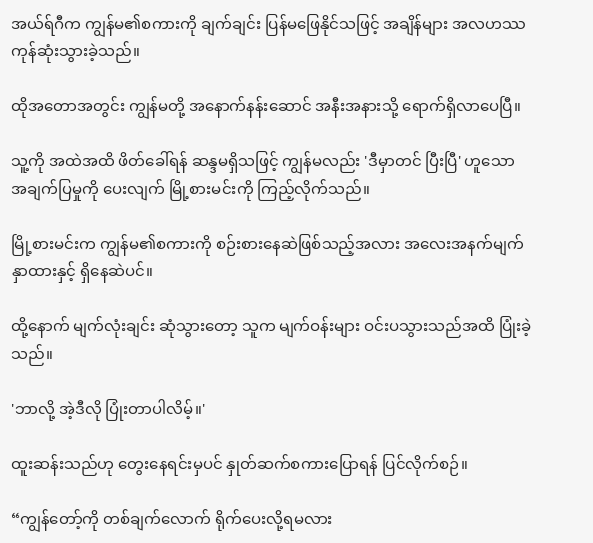အယ်ရ်ဂီက ကျွန်မ၏စကားကို ချက်ချင်း ပြန်မဖြေနိုင်သဖြင့် အချိန်များ အလဟဿ ကုန်ဆုံးသွားခဲ့သည်။

ထိုအတောအတွင်း ကျွန်မတို့ အနောက်နန်းဆောင် အနီးအနားသို့ ရောက်ရှိလာပေပြီ။

သူ့ကို အထဲအထိ ဖိတ်ခေါ်ရန် ဆန္ဒမရှိသဖြင့် ကျွန်မလည်း 'ဒီမှာတင် ပြီးပြီ' ဟူသော အချက်ပြမှုကို ပေးလျက် မြို့စားမင်းကို ကြည့်လိုက်သည်။

မြို့စားမင်းက ကျွန်မ၏စကားကို စဉ်းစားနေဆဲဖြစ်သည့်အလား အလေးအနက်မျက်နှာထားနှင့် ရှိနေဆဲပင်။

ထို့နောက် မျက်လုံးချင်း ဆုံသွားတော့ သူက မျက်ဝန်းများ ဝင်းပသွားသည်အထိ ပြုံးခဲ့သည်။

'ဘာလို့ အဲ့ဒီလို ပြုံးတာပါလိမ့်။'

ထူးဆန်းသည်ဟု တွေးနေရင်းမှပင် နှုတ်ဆက်စကားပြောရန် ပြင်လိုက်စဉ်။

“ကျွန်တော့်ကို တစ်ချက်လောက် ရိုက်ပေးလို့ရမလား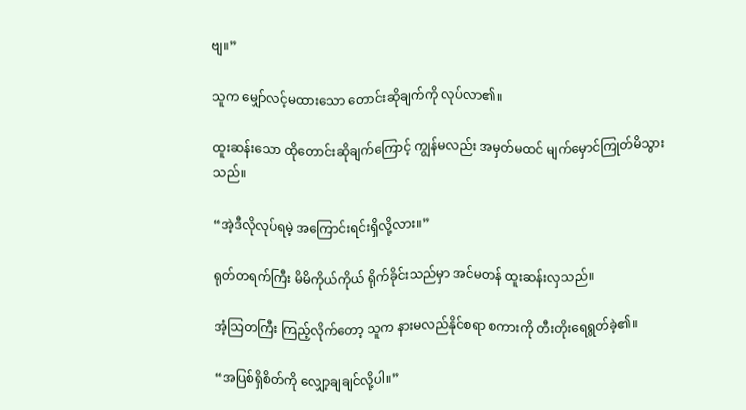ဗျ။”

သူက မျှော်လင့်မထားသော တောင်းဆိုချက်ကို လုပ်လာ၏။

ထူးဆန်းသော ထိုတောင်းဆိုချက်ကြောင့် ကျွန်မလည်း အမှတ်မထင် မျက်မှောင်ကြုတ်မိသွားသည်။

“အဲ့ဒီလိုလုပ်ရမဲ့ အကြောင်းရင်းရှိလို့လား။”

ရုတ်တရက်ကြီး မိမိကိုယ်ကိုယ် ရိုက်ခိုင်းသည်မှာ အင်မတန် ထူးဆန်းလှသည်။

အံ့သြတကြီး ကြည့်လိုက်တော့ သူက နားမလည်နိုင်စရာ စကားကို တီးတိုးရေရွတ်ခဲ့၏။

“အပြစ်ရှိစိတ်ကို လျှော့ချချင်လို့ပါ။”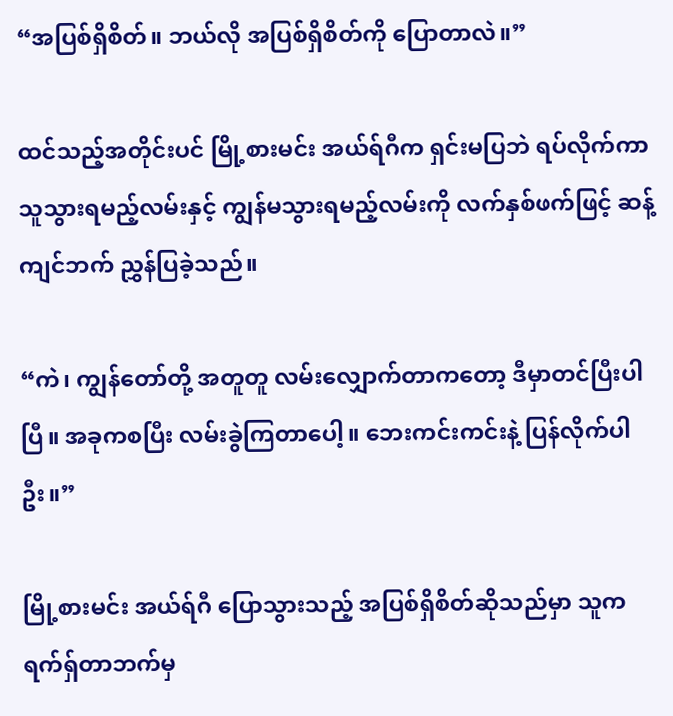“အပြစ်ရှိစိတ်။ ဘယ်လို အပြစ်ရှိစိတ်ကို ပြောတာလဲ။”

ထင်သည့်အတိုင်းပင် မြို့စားမင်း အယ်ရ်ဂီက ရှင်းမပြဘဲ ရပ်လိုက်ကာ သူသွားရမည့်လမ်းနှင့် ကျွန်မသွားရမည့်လမ်းကို လက်နှစ်ဖက်ဖြင့် ဆန့်ကျင်ဘက် ညွှန်ပြခဲ့သည်။

“ကဲ၊ ကျွန်တော်တို့ အတူတူ လမ်းလျှောက်တာကတော့ ဒီမှာတင်ပြီးပါပြီ။ အခုကစပြီး လမ်းခွဲကြတာပေါ့။ ဘေးကင်းကင်းနဲ့ ပြန်လိုက်ပါဦး။”

မြို့စားမင်း အယ်ရ်ဂီ ပြောသွားသည့် အပြစ်ရှိစိတ်ဆိုသည်မှာ သူက ရက်ရှ်တာဘက်မှ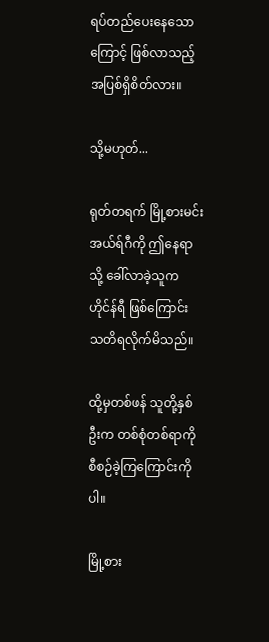ရပ်တည်ပေးနေသောကြောင့် ဖြစ်လာသည့် အပြစ်ရှိစိတ်လား။

သို့မဟုတ်...

ရုတ်တရက် မြို့စားမင်း အယ်ရ်ဂီကို ဤနေရာသို့ ခေါ်လာခဲ့သူက ဟိုင်န်ရီ ဖြစ်ကြောင်း သတိရလိုက်မိသည်။

ထို့မှတစ်ဖန် သူတို့နှစ်ဦးက တစ်စုံတစ်ရာကို စီစဉ်ခဲ့ကြကြောင်းကိုပါ။

မြို့စား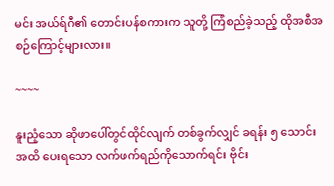မင်း အယ်ရ်ဂီ၏ တောင်းပန်စကားက သူတို့ ကြံစည်ခဲ့သည့် ထိုအစီအစဉ်ကြောင့်များလား။

~~~~

နူးညံ့သော ဆိုဖာပေါ်တွင်ထိုင်လျက် တစ်ခွက်လျှင် ခရန်း ၅ သောင်းအထိ ပေးရသော လက်ဖက်ရည်ကိုသောက်ရင်း ဗိုင်း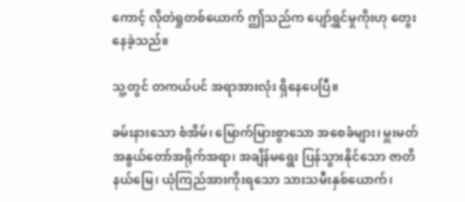ကောင့် လိုတဲရှုတစ်ယောက် ဤသည်က ပျော်ရွှင်မှုကိုးဟု တွေးနေခဲ့သည်။

သူ့တွင် တကယ်ပင် အရာအားလုံး ရှိနေပေပြီ။

ခမ်းနားသော စံအိမ်၊ မြောက်မြားစွာသော အစေခံများ၊ မှူးမတ်အနွယ်တော်အရိုက်အရာ၊ အချိန်မရွေး ပြန်သွားနိုင်သော ဇာတိနယ်မြေ၊ ယုံကြည်အားကိုးရသော သားသမီးနှစ်ယောက်၊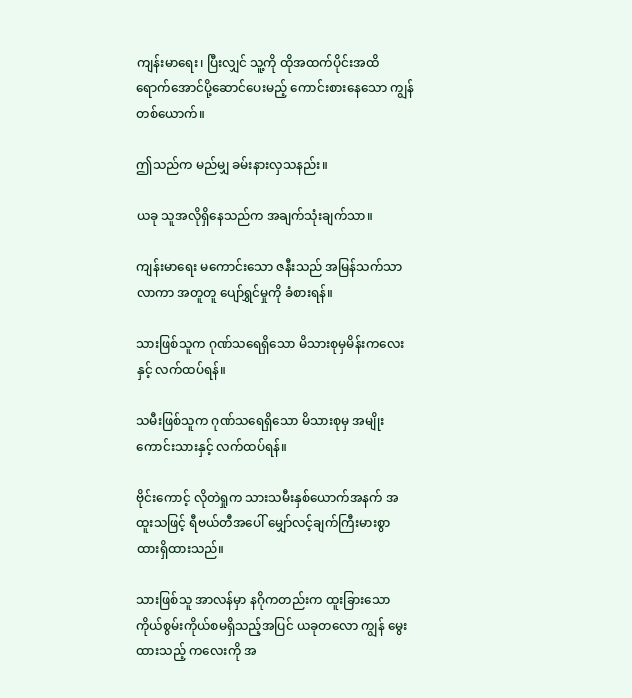ကျန်းမာရေး၊ ပြီးလျှင် သူ့ကို ထိုအထက်ပိုင်းအထိ ရောက်အောင်ပို့ဆောင်ပေးမည့် ကောင်းစားနေသော ကျွန်တစ်ယောက်။

ဤသည်က မည်မျှ ခမ်းနားလှသနည်း။

ယခု သူအလိုရှိနေသည်က အချက်သုံးချက်သာ။

ကျန်းမာရေး မကောင်းသော ဇနီးသည် အမြန်သက်သာလာကာ အတူတူ ပျော်ရွှင်မှုကို ခံစားရန်။

သားဖြစ်သူက ဂုဏ်သရေရှိသော မိသားစုမှမိန်းကလေးနှင့် လက်ထပ်ရန်။

သမီးဖြစ်သူက ဂုဏ်သရေရှိသော မိသားစုမှ အမျိုးကောင်းသားနှင့် လက်ထပ်ရန်။

ဗိုင်းကောင့် လိုတဲရှုက သားသမီးနှစ်ယောက်အနက် အထူးသဖြင့် ရီဗယ်တီအပေါ် မျှော်လင့်ချက်ကြီးမားစွာ ထားရှိထားသည်။

သားဖြစ်သူ အာလန်မှာ နဂိုကတည်းက ထူးခြားသော ကိုယ်စွမ်းကိုယ်စမရှိသည့်အပြင် ယခုတလော ကျွန် မွေးထားသည့် ကလေးကို အ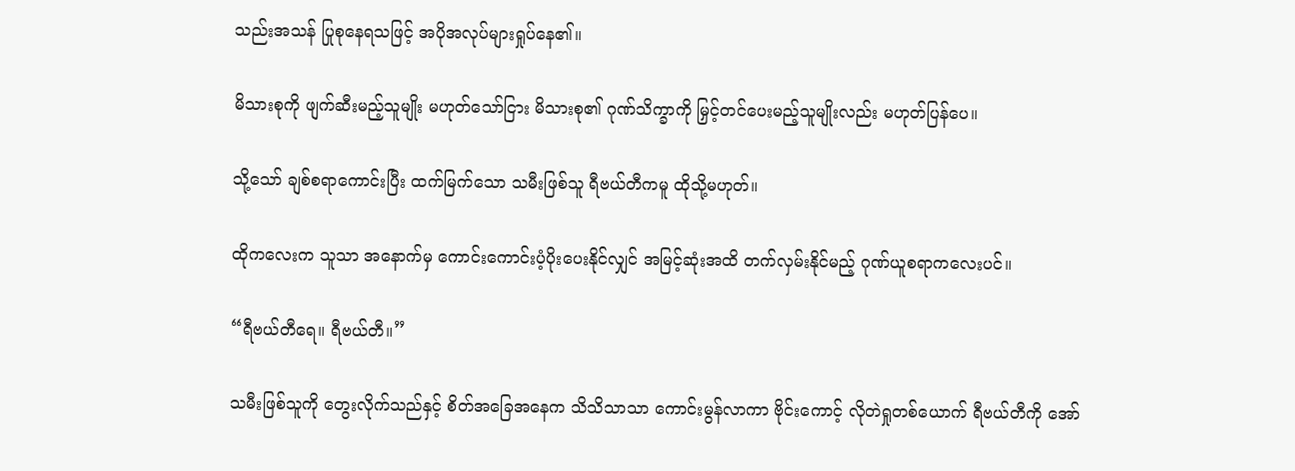သည်းအသန် ပြုစုနေရသဖြင့် အပိုအလုပ်များရှုပ်နေ၏။

မိသားစုကို ဖျက်ဆီးမည့်သူမျိုး မဟုတ်သော်ငြား မိသားစု၏ ဂုဏ်သိက္ခာကို မြှင့်တင်ပေးမည့်သူမျိုးလည်း မဟုတ်ပြန်ပေ။

သို့သော် ချစ်စရာကောင်းပြီး ထက်မြက်သော သမီးဖြစ်သူ ရီဗယ်တီကမူ ထိုသို့မဟုတ်။

ထိုကလေးက သူသာ အနောက်မှ ကောင်းကောင်းပံ့ပိုးပေးနိုင်လျှင် အမြင့်ဆုံးအထိ တက်လှမ်းနိုင်မည့် ဂုဏ်ယူစရာကလေးပင်။

“ရီဗယ်တီရေ။ ရီဗယ်တီ။”

သမီးဖြစ်သူကို တွေးလိုက်သည်နှင့် စိတ်အခြေအနေက သိသိသာသာ ကောင်းမွန်လာကာ ဗိုင်းကောင့် လိုတဲရှုတစ်ယောက် ရီဗယ်တီကို အော်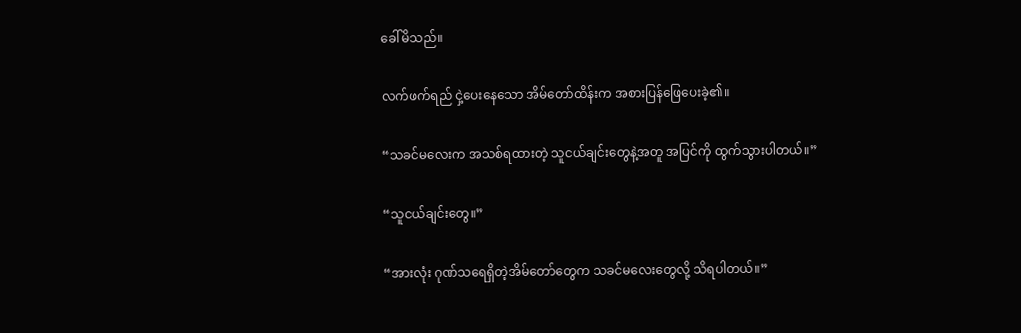ခေါ်မိသည်။

လက်ဖက်ရည် ငှဲ့ပေးနေသော အိမ်တော်ထိန်းက အစားပြန်ဖြေပေးခဲ့၏။

“သခင်မလေးက အသစ်ရထားတဲ့ သူငယ်ချင်းတွေနဲ့အတူ အပြင်ကို ထွက်သွားပါတယ်။”

“သူငယ်ချင်းတွေ။”

“အားလုံး ဂုဏ်သရေရှိတဲ့အိမ်တော်တွေက သခင်မလေးတွေလို့ သိရပါတယ်။”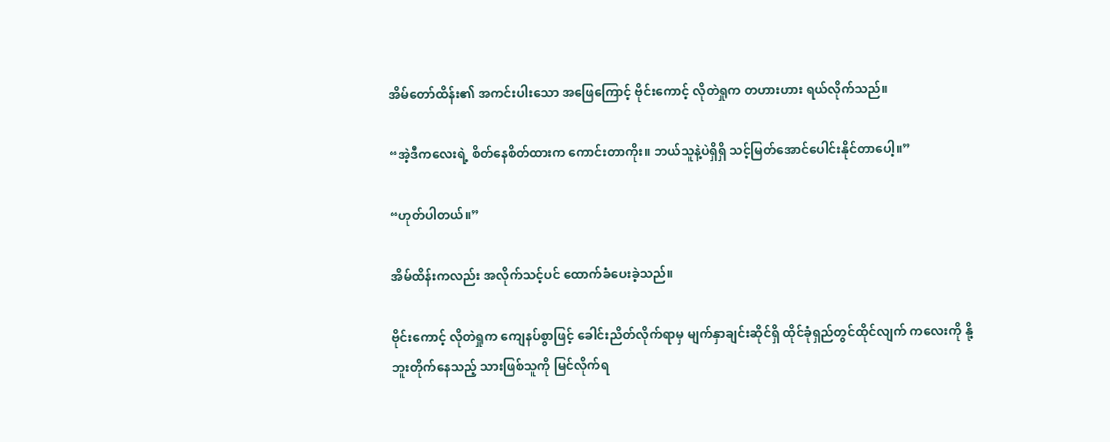အိမ်တော်ထိန်း၏ အကင်းပါးသော အဖြေကြောင့် ဗိုင်းကောင့် လိုတဲရှုက တဟားဟား ရယ်လိုက်သည်။

“အဲ့ဒီကလေးရဲ့ စိတ်နေစိတ်ထားက ကောင်းတာကိုး။ ဘယ်သူနဲ့ပဲရှိရှိ သင့်မြတ်အောင်ပေါင်းနိုင်တာပေါ့။”

“ဟုတ်ပါတယ်။”

အိမ်ထိန်းကလည်း အလိုက်သင့်ပင် ထောက်ခံပေးခဲ့သည်။

ဗိုင်းကောင့် လိုတဲရှုက ကျေနပ်စွာဖြင့် ခေါင်းညိတ်လိုက်ရာမှ မျက်နှာချင်းဆိုင်ရှိ ထိုင်ခုံရှည်တွင်ထိုင်လျက် ကလေးကို နို့ဘူးတိုက်နေသည့် သားဖြစ်သူကို မြင်လိုက်ရ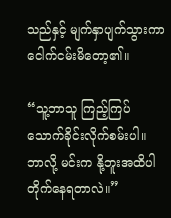သည်နှင့် မျက်နှာပျက်သွားကာ ငေါက်ငမ်းမိတော့၏။

“သူ့ဘာသူ ကြည့်ကြပ်သောက်ခိုင်းလိုက်စမ်းပါ။ ဘာလို့ မင်းက နို့ဘူးအထိပါ တိုက်နေရတာလဲ။”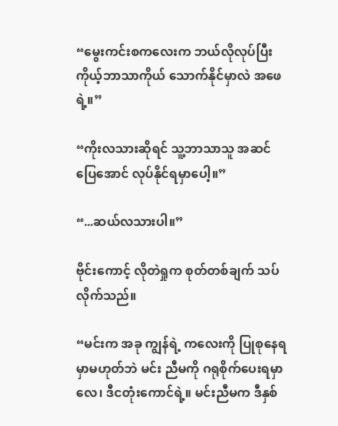“မွေးကင်းစကလေးက ဘယ်လိုလုပ်ပြီး ကိုယ့်ဘာသာကိုယ် သောက်နိုင်မှာလဲ အဖေရဲ့။”

“ကိုးလသားဆိုရင် သူ့ဘာသာသူ အဆင်ပြေအောင် လုပ်နိုင်ရမှာပေါ့။”

“...ဆယ်လသားပါ။”

ဗိုင်းကောင့် လိုတဲရှုက စုတ်တစ်ချက် သပ်လိုက်သည်။

“မင်းက အခု ကျွန်ရဲ့ ကလေးကို ပြုစုနေရမှာမဟုတ်ဘဲ မင်း ညီမကို ဂရုစိုက်ပေးရမှာလေ၊ ဒီငတုံးကောင်ရဲ့။ မင်းညီမက ဒီနှစ်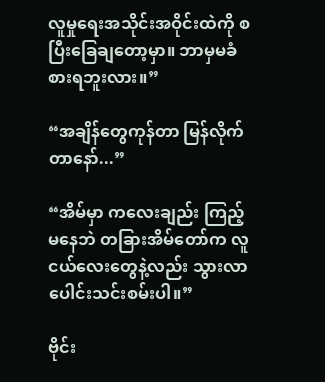လူမှုရေးအသိုင်းအဝိုင်းထဲကို စပြီးခြေချတော့မှာ။ ဘာမှမခံစားရဘူးလား။”

“အချိန်တွေကုန်တာ မြန်လိုက်တာနော်...”

“အိမ်မှာ ကလေးချည်း ကြည့်မနေဘဲ တခြားအိမ်တော်က လူငယ်လေးတွေနဲ့လည်း သွားလာပေါင်းသင်းစမ်းပါ။”

ဗိုင်း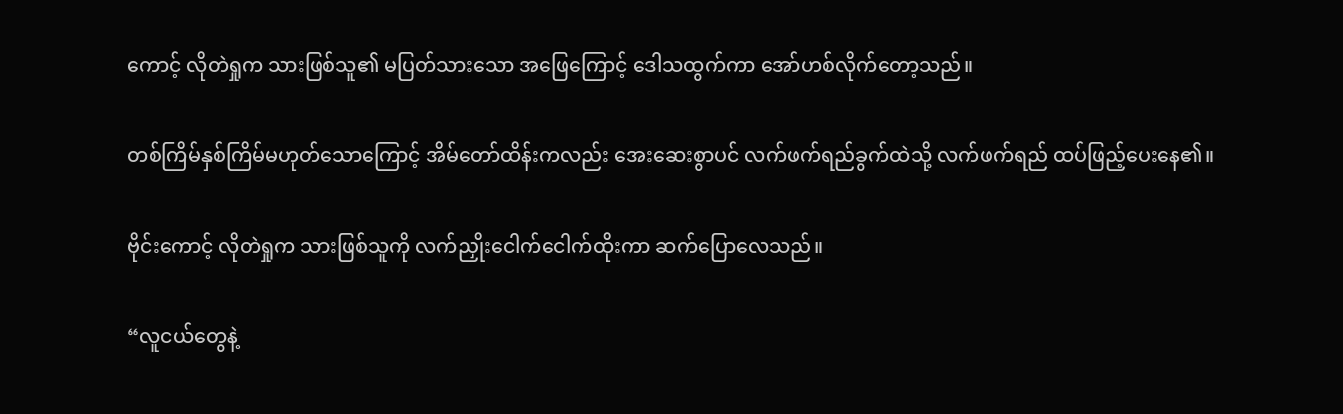ကောင့် လိုတဲရှုက သားဖြစ်သူ၏ မပြတ်သားသော အဖြေကြောင့် ဒေါသထွက်ကာ အော်ဟစ်လိုက်တော့သည်။

တစ်ကြိမ်နှစ်ကြိမ်မဟုတ်သောကြောင့် အိမ်တော်ထိန်းကလည်း အေးဆေးစွာပင် လက်ဖက်ရည်ခွက်ထဲသို့ လက်ဖက်ရည် ထပ်ဖြည့်ပေးနေ၏။

ဗိုင်းကောင့် လိုတဲရှုက သားဖြစ်သူကို လက်ညှိုးငေါက်ငေါက်ထိုးကာ ဆက်ပြောလေသည်။

“လူငယ်တွေနဲ့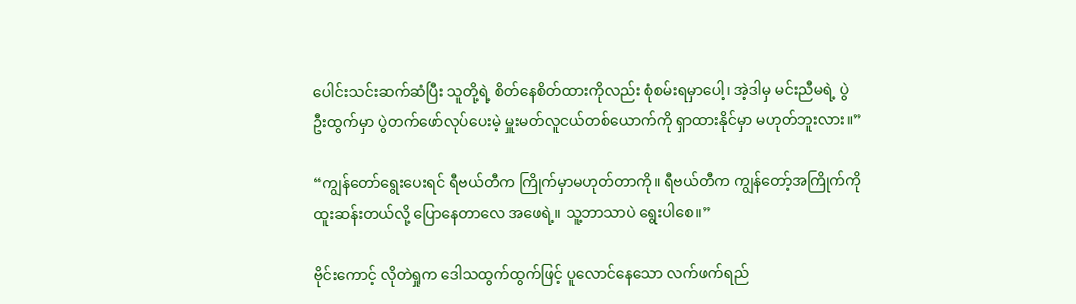ပေါင်းသင်းဆက်ဆံပြီး သူတို့ရဲ့ စိတ်နေစိတ်ထားကိုလည်း စုံစမ်းရမှာပေါ့၊ အဲ့ဒါမှ မင်းညီမရဲ့ ပွဲဦးထွက်မှာ ပွဲတက်ဖော်လုပ်ပေးမဲ့ မှူးမတ်လူငယ်တစ်ယောက်ကို ရှာထားနိုင်မှာ မဟုတ်ဘူးလား။”

“ကျွန်တော်ရွေးပေးရင် ရီဗယ်တီက ကြိုက်မှာမဟုတ်တာကို။ ရီဗယ်တီက ကျွန်တော့်အကြိုက်ကို ထူးဆန်းတယ်လို့ ပြောနေတာလေ အဖေရဲ့။ သူ့ဘာသာပဲ ရွေးပါစေ။”

ဗိုင်းကောင့် လိုတဲရှုက ဒေါသထွက်ထွက်ဖြင့် ပူလောင်နေသော လက်ဖက်ရည်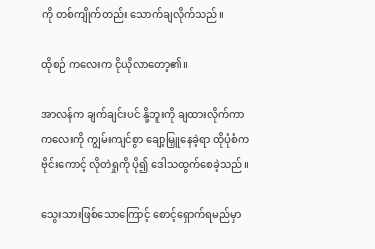ကို တစ်ကျိုက်တည်း သောက်ချလိုက်သည်။

ထိုစဉ် ကလေးက ငိုယိုလာတော့၏။

အာလန်က ချက်ချင်းပင် နို့ဘူးကို ချထားလိုက်ကာ ကလေးကို ကျွမ်းကျင်စွာ ချော့မြှူနေခဲ့ရာ ထိုပုံစံက ဗိုင်းကောင့် လိုတဲရှုကို ပို၍ ဒေါသထွက်စေခဲ့သည်။

သွေးသားဖြစ်သောကြောင့် စောင့်ရှောက်ရမည်မှာ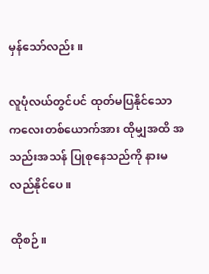မှန်သော်လည်း။

လူပုံလယ်တွင်ပင် ထုတ်မပြနိုင်သော ကလေးတစ်ယောက်အား ထိုမျှအထိ အသည်းအသန် ပြုစုနေသည်ကို နားမလည်နိုင်ပေ။

ထိုစဉ်။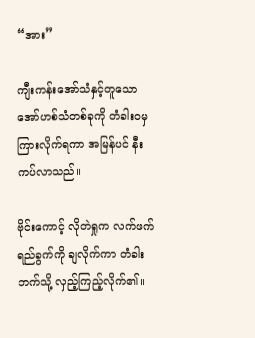“အား”

ကျီးကန်းအော်သံနှင့်တူသော အော်ဟစ်သံတစ်ခုကို တံခါးဝမှ ကြားလိုက်ရကာ အမြန်ပင် နီးကပ်လာသည်။

ဗိုင်းကောင့် လိုတဲရှုက လက်ဖက်ရည်ခွက်ကို ချလိုက်ကာ တံခါးဘက်သို့ လှည့်ကြည့်လိုက်၏။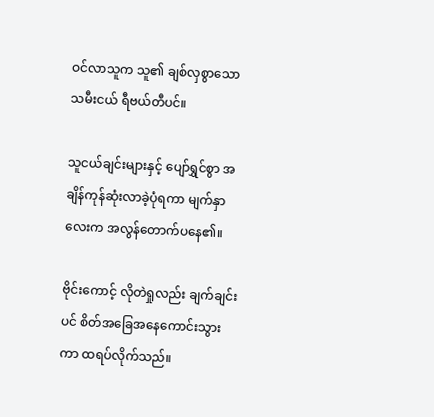ဝင်လာသူက သူ၏ ချစ်လှစွာသော သမီးငယ် ရီဗယ်တီပင်။

သူငယ်ချင်းများနှင့် ပျော်ရွှင်စွာ အချိန်ကုန်ဆုံးလာခဲ့ပုံရကာ မျက်နှာလေးက အလွန်တောက်ပနေ၏။

ဗိုင်းကောင့် လိုတဲရှုလည်း ချက်ချင်းပင် စိတ်အခြေအနေကောင်းသွားကာ ထရပ်လိုက်သည်။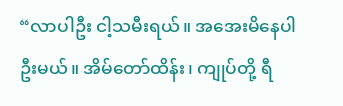“လာပါဦး ငါ့သမီးရယ်။ အအေးမိနေပါဦးမယ်။ အိမ်တော်ထိန်း၊ ကျုပ်တို့ ရီ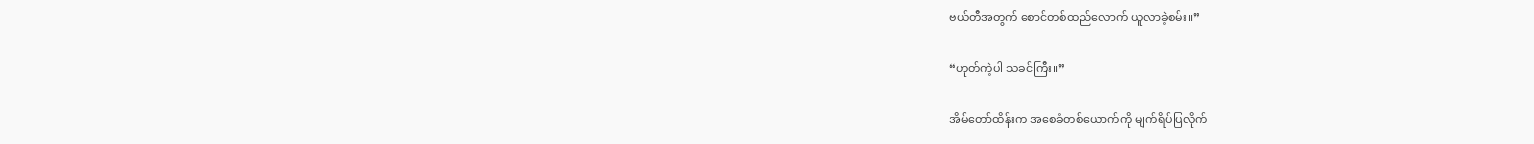ဗယ်တီအတွက် စောင်တစ်ထည်လောက် ယူလာခဲ့စမ်း။”

“ဟုတ်ကဲ့ပါ သခင်ကြီး။”

အိမ်တော်ထိန်းက အစေခံတစ်ယောက်ကို မျက်ရိပ်ပြလိုက်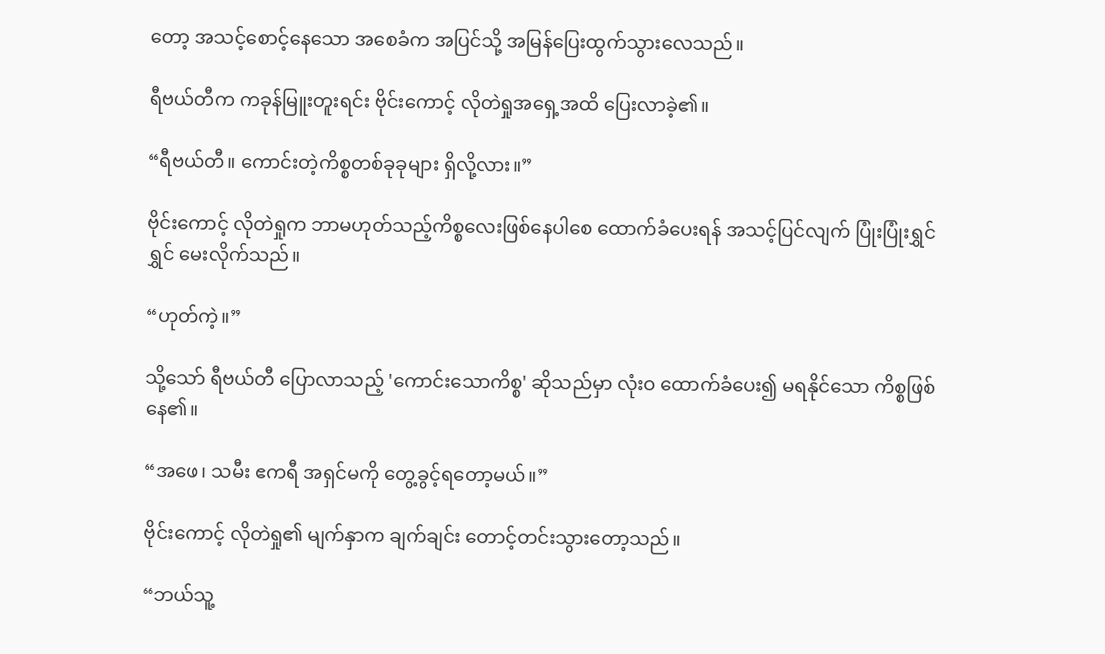တော့ အသင့်စောင့်နေသော အစေခံက အပြင်သို့ အမြန်ပြေးထွက်သွားလေသည်။

ရီဗယ်တီက ကခုန်မြူးတူးရင်း ဗိုင်းကောင့် လိုတဲရှုအရှေ့အထိ ပြေးလာခဲ့၏။

“ရီဗယ်တီ။ ကောင်းတဲ့ကိစ္စတစ်ခုခုများ ရှိလို့လား။”

ဗိုင်းကောင့် လိုတဲရှုက ဘာမဟုတ်သည့်ကိစ္စလေးဖြစ်နေပါစေ ထောက်ခံပေးရန် အသင့်ပြင်လျက် ပြုံးပြုံးရွှင်ရွှင် မေးလိုက်သည်။

“ဟုတ်ကဲ့။”

သို့သော် ရီဗယ်တီ ပြောလာသည့် 'ကောင်းသောကိစ္စ' ဆိုသည်မှာ လုံးဝ ထောက်ခံပေး၍ မရနိုင်သော ကိစ္စဖြစ်နေ၏။

“အဖေ၊ သမီး ဧကရီ အရှင်မကို တွေ့ခွင့်ရတော့မယ်။”

ဗိုင်းကောင့် လိုတဲရှု၏ မျက်နှာက ချက်ချင်း တောင့်တင်းသွားတော့သည်။

“ဘယ်သူ့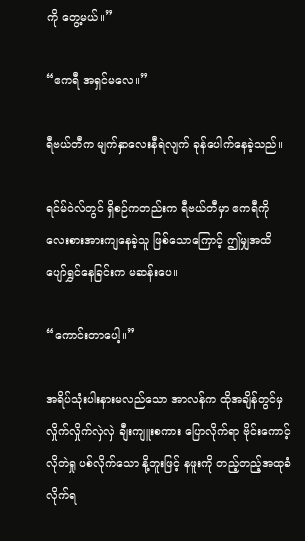ကို တွေ့မယ်။”

“ဧကရီ အရှင်မလေ။”

ရီဗယ်တီက မျက်နှာလေးနီရဲလျက် ခုန်ပေါက်နေခဲ့သည်။

ရင်မ်ဝဲလ်တွင် ရှိစဉ်ကတည်းက ရီဗယ်တီမှာ ဧကရီကို လေးစားအားကျနေခဲ့သူ ဖြစ်သောကြောင့် ဤမျှအထိ ပျော်ရွှင်နေခြင်းက မဆန်းပေ။

“ကောင်းတာပေါ့။”

အရိပ်သုံးပါးနားမလည်သော အာလန်က ထိုအချိန်တွင်မှ လှိုက်လှိုက်လှဲလှဲ ချီးကျူးစကား ပြောလိုက်ရာ ဗိုင်းကောင့် လိုတဲရှု ပစ်လိုက်သော နို့ဘူးဖြင့် နဖူးကို တည့်တည့်အထုခံလိုက်ရ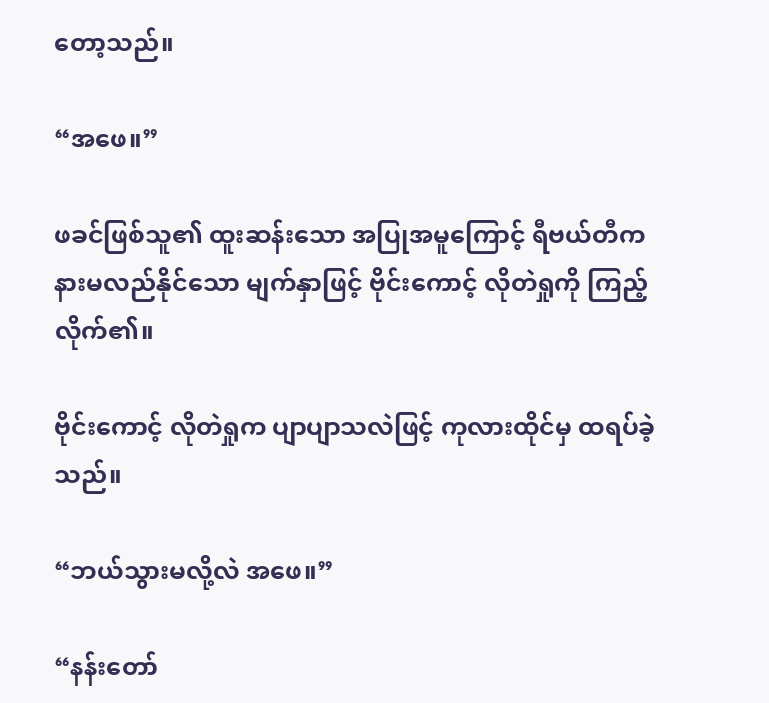တော့သည်။

“အဖေ။”

ဖခင်ဖြစ်သူ၏ ထူးဆန်းသော အပြုအမူကြောင့် ရီဗယ်တီက နားမလည်နိုင်သော မျက်နှာဖြင့် ဗိုင်းကောင့် လိုတဲရှုကို ကြည့်လိုက်၏။

ဗိုင်းကောင့် လိုတဲရှုက ပျာပျာသလဲဖြင့် ကုလားထိုင်မှ ထရပ်ခဲ့သည်။

“ဘယ်သွားမလို့လဲ အဖေ။”

“နန်းတော်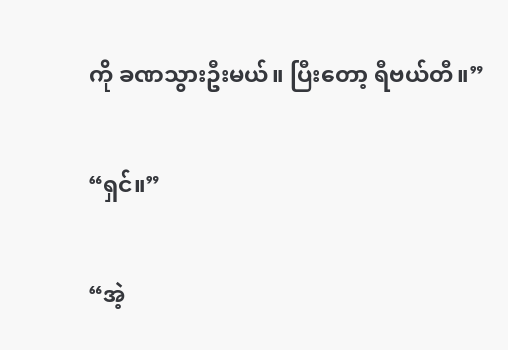ကို ခဏသွားဦးမယ်။ ပြီးတော့ ရီဗယ်တီ။”

“ရှင်။”

“အဲ့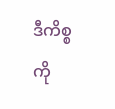ဒီကိစ္စကို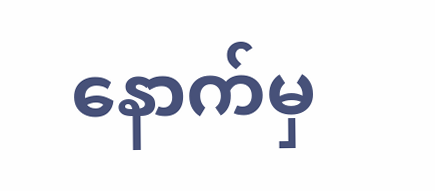နောက်မှ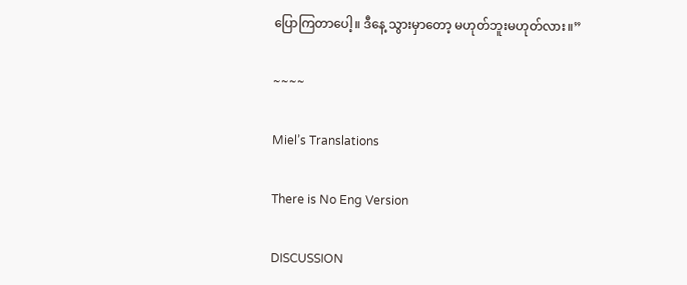ပြောကြတာပေါ့။ ဒီနေ့ သွားမှာတော့ မဟုတ်ဘူးမဟုတ်လား။”

~~~~

Miel’s Translations

There is No Eng Version

DISCUSSION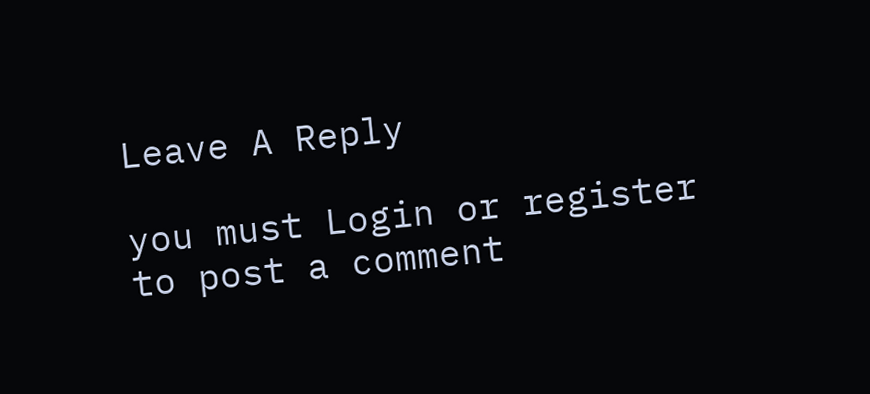Leave A Reply

you must Login or register to post a comment